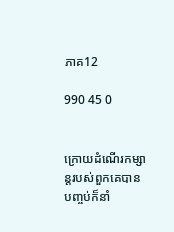ភាគ12

990 45 0


ក្រោយដំណើរកម្សាន្តរបស់ពួកគេបានបញ្ចប់ក៏នាំ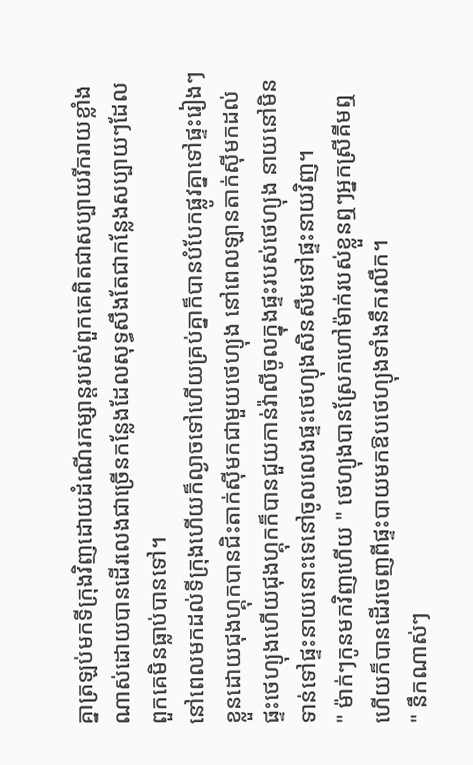គ្នាត្រឡប់មកទីក្រុងវិញដោយដំណើរកម្សាន្តរបស់ពួកគេពិតជាសប្បាយរីករាយខ្លាំងណាស់ដោយបានដើរលេងជាច្រើនកន្លែងដែលសុទ្ធសឹងតែជាកន្លែងសប្បាយៗដែលពួកគេមិនធ្លាប់បានទៅ។
នៅពេលមកដល់ទីក្រុងហើយក៏ល្ងាចទៅហើយគ្រប់គ្នាក៏បានបំបែកផ្លូវគ្នាទៅផ្ទះរៀងៗខ្លួនដោយជុងហ្គុកបានជិះតាក់ស៊ីមកជាមួយថេហ្យុង នៅពេលឡានតាក់ស៊ីមកដល់ផ្ទះថេហ្យុងហើយជុងហ្គុកក៏បានជួយកាន់វ៉ាលីចូលក្នុងផ្ទះរបស់ថេហ្យុង នាយនៅមិនទាន់ទៅផ្ទះនាយនោះទេនៅចូលលេងផ្ទះថេហ្យុងសិនសឹមទៅផ្ទះនាយវិញ។
" ម៉ាក់ៗកូនមកវិញហើយ " ថេហ្យុងបានស្រែកហៅម៉ាក់របស់ខ្លួនឮៗអ្នកស្រីគីមឮហើយក៏បានដើរចេញពីផ្ទះបាយមកឱបថេហ្យុងទាំងនឹករលឹក។
" នឹកណាស់ៗ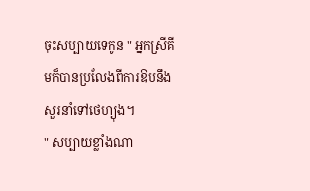ចុះសប្បាយទេកូន " អ្នកស្រីគីមក៏បានប្រលែងពីការឱបនឹងសួរនាំទៅថេហ្យុង។
" សប្បាយខ្លាំងណា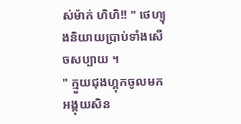ស់ម៉ាក់ ហិហិ!! " ថេហ្យុងនិយាយប្រាប់ទាំងសើចសប្បាយ ។
" ក្មួយជុងហ្គុកចូលមកអង្គុយសិន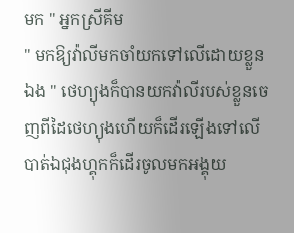មក " អ្នកស្រីគីម
" មកឱ្យវ៉ាលីមកចាំយកទៅលើដោយខ្លួនឯង " ថេហ្យុងក៏បានយកវ៉ាលីរបស់ខ្លួនចេញពីដៃថេហ្យុងហើយក៏ដើរឡើងទៅលើបាត់ឯជុងហ្គុកក៏ដើរចូលមកអង្គុយ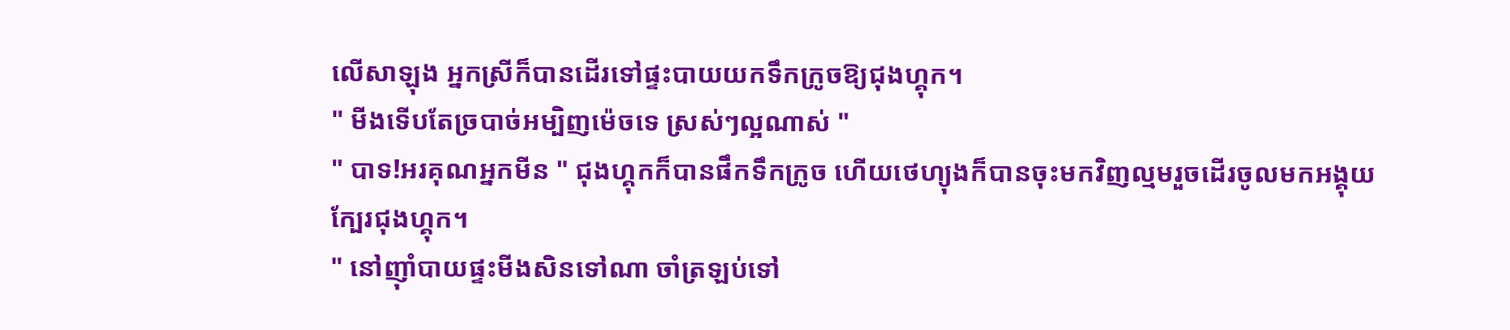លើសាឡុង អ្នកស្រីក៏បានដើរទៅផ្ទះបាយយកទឹកក្រូចឱ្យជុងហ្គុក។
" មីងទើបតែច្របាច់អម្បិញម៉េចទេ ស្រស់ៗល្អណាស់ "
" បាទ!អរគុណអ្នកមីន " ជុងហ្គុកក៏បានផឹកទឹកក្រូច ហើយថេហ្យុងក៏បានចុះមកវិញល្មមរួចដើរចូលមកអង្គុយក្បែរជុងហ្គុក។
" នៅញ៉ាំបាយផ្ទះមីងសិនទៅណា ចាំត្រឡប់ទៅ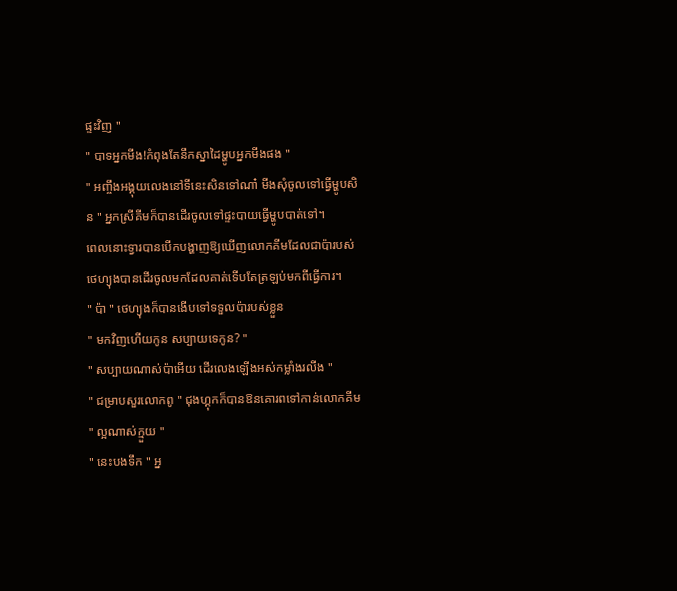ផ្ទះវិញ "
" បាទអ្នកមីង!កំពុងតែនឹកស្នាដៃម្ហូបអ្នកមីងផង "
" អញ្ចឹងអង្គុយលេងនៅទីនេះសិនទៅណា៎ មីងសុំចូលទៅធ្វើម្ហូបសិន " អ្នកស្រីគីមក៏បានដើរចូលទៅផ្ទះបាយធ្វើម្ហូបបាត់ទៅ។
ពេលនោះទ្វារបានបើកបង្ហាញឱ្យឃើញលោកគីមដែលជាប៉ារបស់ថេហ្យុងបានដើរចូលមកដែលគាត់ទើបតែត្រឡប់មកពីធ្វើការ។
" ប៉ា " ថេហ្យុងក៏បានងើបទៅទទួលប៉ារបស់ខ្លួន
" មកវិញហើយកូន សប្បាយទេកូន? "
" សប្បាយណាស់ប៉ាអើយ ដើរលេងឡើងអស់កម្លាំងរលីង "
" ជម្រាបសួរលោកពូ " ជុងហ្គុកក៏បានឱនគោរពទៅកាន់លោកគីម
" ល្អណាស់ក្មួយ "
" នេះបងទឹក " អ្ន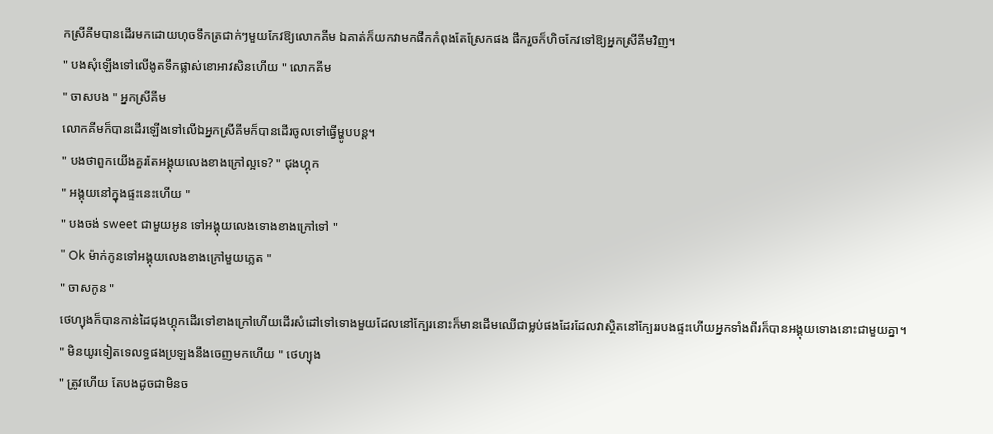កស្រីគីមបានដើរមកដោយហុចទឹកត្រជាក់ៗមួយកែវឱ្យលោកគីម ឯគាត់ក៏យកវាមកផឹកកំពុងតែស្រែកផង ផឹករួចក៏ហិចកែវទៅឱ្យអ្នកស្រីគីមវិញ។
" បងសុំឡើងទៅលើងូតទឹកផ្លាស់ខោអាវសិនហើយ " លោកគីម
" ចាសបង " អ្នកស្រីគីម
លោកគីមក៏បានដើរឡើងទៅលើឯអ្នកស្រីគីមក៏បានដើរចូលទៅធ្វើម្ហូបបន្ត។
" បងថាពួកយើងគួរតែអង្គុយលេងខាងក្រៅល្អទេ? " ជុងហ្គុក
" អង្គុយនៅក្នុងផ្ទះនេះហើយ "
" បងចង់ sweet ជាមួយអូន ទៅអង្គុយលេងទោងខាងក្រៅទៅ "
" Ok ម៉ាក់កូនទៅអង្គុយលេងខាងក្រៅមួយភ្លេត "
" ចាសកូន "
ថេហ្យុងក៏បានកាន់ដៃជុងហ្គុកដើរទៅខាងក្រៅហើយដើរសំដៅទៅទោងមួយដែលនៅក្បែរនោះក៏មានដើមឈើជាម្លប់ផងដែរដែលវាស្ថិតនៅក្បែររបងផ្ទះហើយអ្នកទាំងពីរក៏បានអង្គុយទោងនោះជាមួយគ្នា។
" មិនយូរទៀតទេលទ្ធផងប្រឡងនឹងចេញមកហើយ " ថេហ្យុង
" ត្រូវហើយ តែបងដូចជាមិនច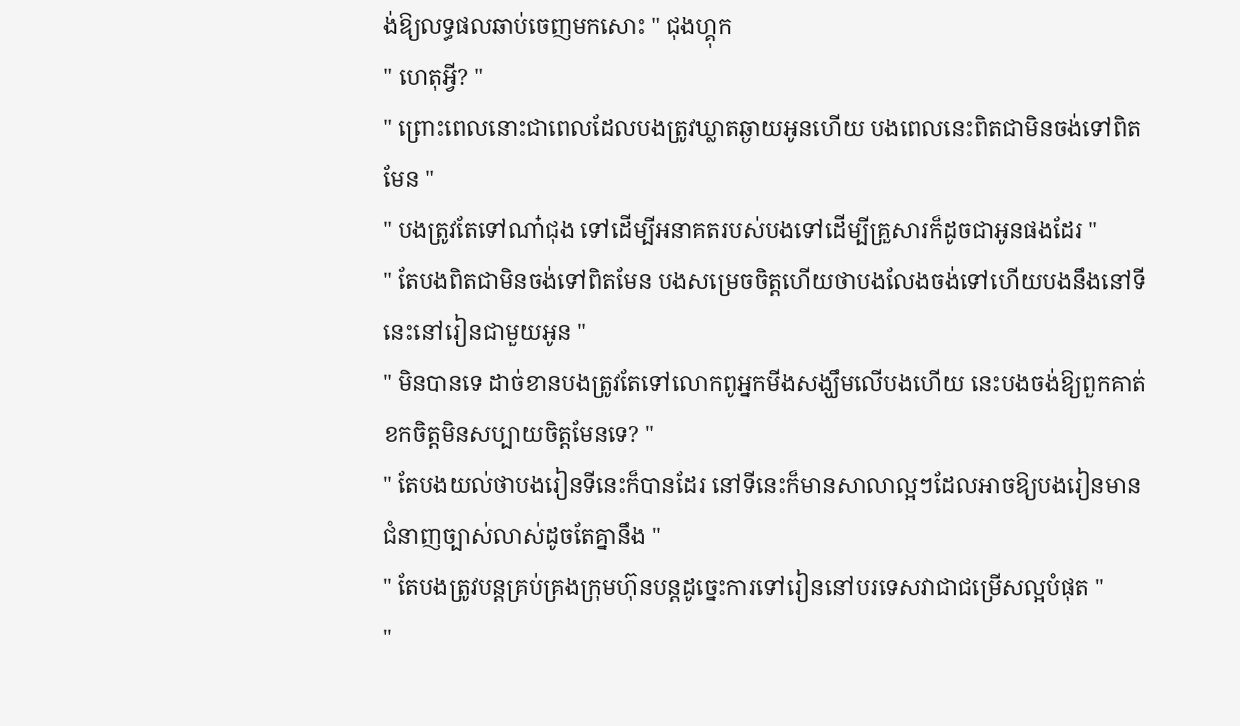ង់ឱ្យលទ្ធផលឆាប់ចេញមកសោះ " ជុងហ្គុក
" ហេតុអ្វី? "
" ព្រោះពេលនោះជាពេលដែលបងត្រូវឃ្លាតឆ្ងាយអូនហើយ បងពេលនេះពិតជាមិនចង់ទៅពិតមែន "
" បងត្រូវតែទៅណា៎ជុង ទៅដើម្បីអនាគតរបស់បងទៅដើម្បីគ្រួសារក៏ដូចជាអូនផងដែរ "
" តែបងពិតជាមិនចង់ទៅពិតមែន បងសម្រេចចិត្តហើយថាបងលែងចង់ទៅហើយបងនឹងនៅទីនេះនៅរៀនជាមួយអូន "
" មិនបានទេ ដាច់ខានបងត្រូវតែទៅលោកពូអ្នកមីងសង្ឃឹមលើបងហើយ នេះបងចង់ឱ្យពួកគាត់ខកចិត្តមិនសប្បាយចិត្តមែនទេ? "
" តែបងយល់ថាបងរៀនទីនេះក៏បានដែរ នៅទីនេះក៏មានសាលាល្អៗដែលអាចឱ្យបងរៀនមានជំនាញច្បាស់លាស់ដូចតែគ្នានឹង "
" តែបងត្រូវបន្តគ្រប់គ្រងក្រុមហ៊ុនបន្តដូច្នេះការទៅរៀននៅបរទេសវាជាជម្រើសល្អបំផុត "
"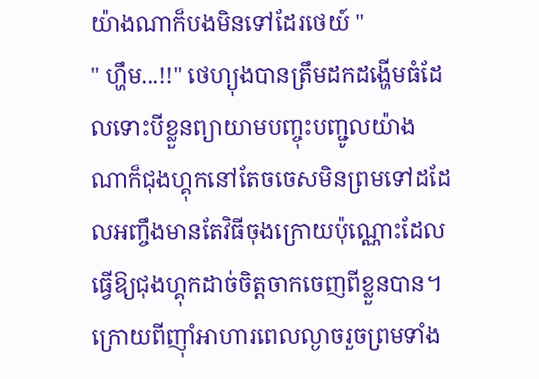យ៉ាងណាក៏បងមិនទៅដែរថេយ៍ "
" ហ្ហឹម...!!" ថេហ្យុងបានត្រឹមដកដង្ហើមធំដែលទោះបីខ្លួនព្យាយាមបញ្ចុះបញ្ជូលយ៉ាងណាក៏ជុងហ្គុកនៅតែចចេសមិនព្រមទៅដដែលអញ្ចឹងមានតែវិធីចុងក្រោយប៉ុណ្ណោះដែលធ្វើឱ្យជុងហ្គុកដាច់ចិត្តចាកចេញពីខ្លួនបាន។
ក្រោយពីញ៉ាំអាហារពេលល្ងាចរួចព្រមទាំង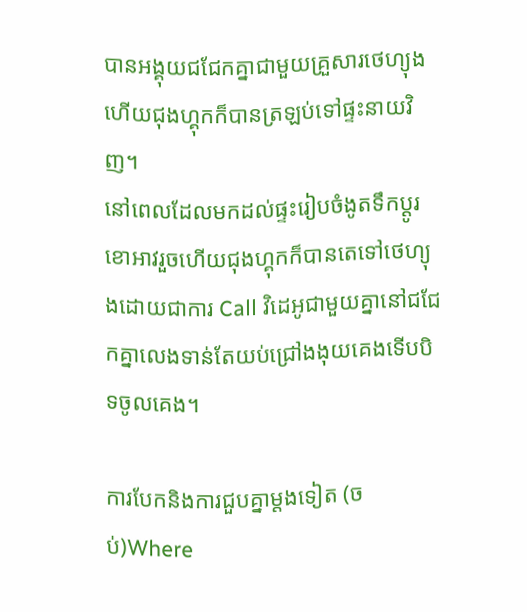បានអង្គុយជជែកគ្នាជាមួយគ្រួសារថេហ្យុងហើយជុងហ្គុកក៏បានត្រឡប់ទៅផ្ទះនាយវិញ។
នៅពេលដែលមកដល់ផ្ទះរៀបចំងូតទឹកប្ដូរខោអាវរួចហើយជុងហ្គុកក៏បានតេទៅថេហ្យុងដោយជាការ Call វិដេអូជាមួយគ្នានៅជជែកគ្នាលេងទាន់តែយប់ជ្រៅងងុយគេងទើបបិទចូលគេង។

ការបែកនិងការជួបគ្នាម្ដងទៀត (ចប់)Where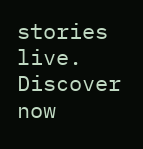stories live. Discover now